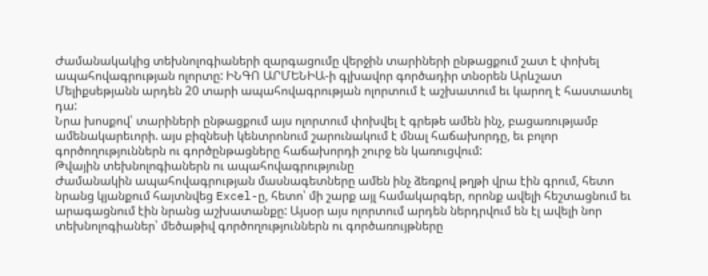Ժամանակակից տեխնոլոգիաների զարգացումը վերջին տարիների ընթացքում շատ է փոխել ապահովագրության ոլորտը: ԻՆԳՈ ԱՐՄԵՆԻԱ-ի գլխավոր գործադիր տնօրեն Արևշատ Մելիքսեթյանն արդեն 20 տարի ապահովագրության ոլորտում է աշխատում եւ կարող է հաստատել դա:
Նրա խոսքով՝ տարիների ընթացքում այս ոլորտում փոխվել է գրեթե ամեն ինչ, բացառությամբ ամենակարեւորի. այս բիզնեսի կենտրոնում շարունակում է մնալ հաճախորդը, եւ բոլոր գործողություններն ու գործընթացները հաճախորդի շուրջ են կառուցվում:
Թվային տեխնոլոգիաներն ու ապահովագրությունը
Ժամանակին ապահովագրության մասնագետները ամեն ինչ ձեռքով թղթի վրա էին գրում, հետո նրանց կյանքում հայտնվեց Excel-ը, հետո՝ մի շարք այլ համակարգեր, որոնք ավելի հեշտացնում եւ արագացնում էին նրանց աշխատանքը: Այսօր այս ոլորտում արդեն ներդրվում են էլ ավելի նոր տեխնոլոգիաներ՝ մեծաթիվ գործողություններն ու գործառույթները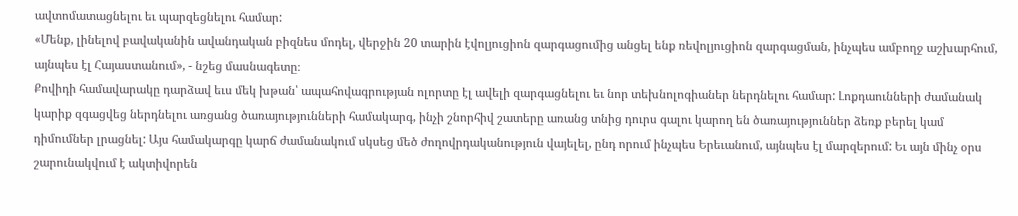ավտոմատացնելու եւ պարզեցնելու համար:
«Մենք, լինելով բավականին ավանդական բիզնես մոդել, վերջին 20 տարին էվոլյուցիոն զարգացումից անցել ենք ռեվոլյուցիոն զարգացման, ինչպես ամբողջ աշխարհում, այնպես էլ Հայաստանում», - նշեց մասնագետը։
Քովիդի համավարակը դարձավ եւս մեկ խթան՝ ապահովագրության ոլորտը էլ ավելի զարգացնելու եւ նոր տեխնոլոգիաներ ներդնելու համար: Լոքդաունների ժամանակ կարիք զգացվեց ներդնելու առցանց ծառայությունների համակարգ, ինչի շնորհիվ շատերը առանց տնից դուրս գալու կարող են ծառայություններ ձեռք բերել կամ դիմումներ լրացնել: Այս համակարգը կարճ ժամանակում սկսեց մեծ ժողովրդականություն վայելել, ընդ որում ինչպես Երեւանում, այնպես էլ մարզերում: Եւ այն մինչ օրս շարունակվում է ակտիվորեն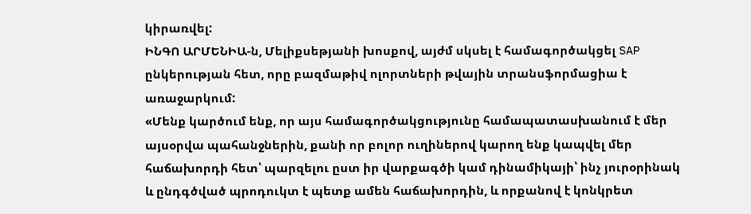կիրառվել:
ԻՆԳՈ ԱՐՄԵՆԻԱ-ն, Մելիքսեթյանի խոսքով, այժմ սկսել է համագործակցել SAP ընկերության հետ, որը բազմաթիվ ոլորտների թվային տրանսֆորմացիա է առաջարկում:
«Մենք կարծում ենք, որ այս համագործակցությունը համապատասխանում է մեր այսօրվա պահանջներին, քանի որ բոլոր ուղիներով կարող ենք կապվել մեր հաճախորդի հետ՝ պարզելու ըստ իր վարքագծի կամ դինամիկայի՝ ինչ յուրօրինակ և ընդգծված պրոդուկտ է պետք ամեն հաճախորդին, և որքանով է կոնկրետ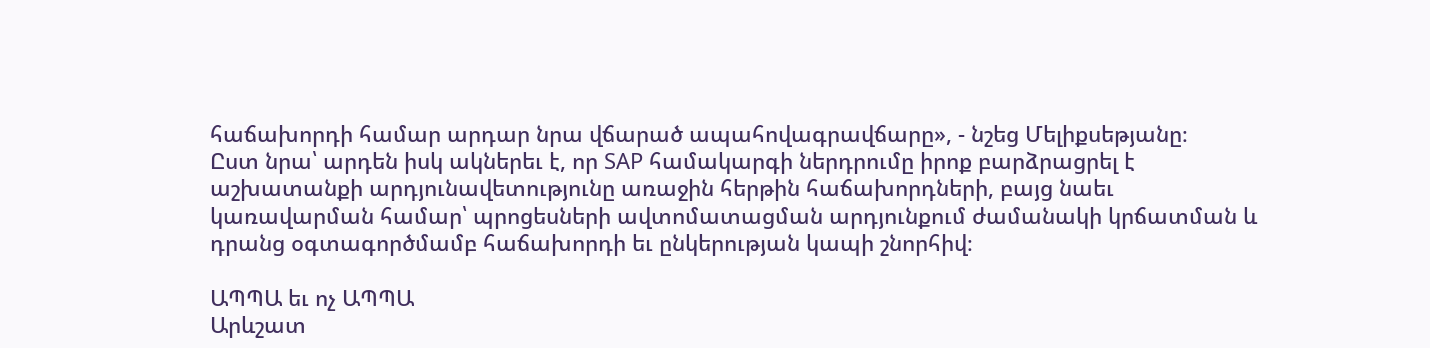հաճախորդի համար արդար նրա վճարած ապահովագրավճարը», - նշեց Մելիքսեթյանը։
Ըստ նրա՝ արդեն իսկ ակներեւ է, որ SAP համակարգի ներդրումը իրոք բարձրացրել է աշխատանքի արդյունավետությունը առաջին հերթին հաճախորդների, բայց նաեւ կառավարման համար՝ պրոցեսների ավտոմատացման արդյունքում ժամանակի կրճատման և դրանց օգտագործմամբ հաճախորդի եւ ընկերության կապի շնորհիվ։

ԱՊՊԱ եւ ոչ ԱՊՊԱ
Արևշատ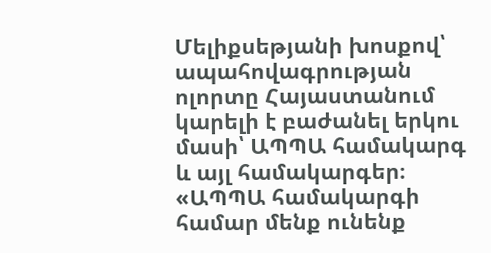Մելիքսեթյանի խոսքով՝ ապահովագրության ոլորտը Հայաստանում կարելի է բաժանել երկու մասի՝ ԱՊՊԱ համակարգ և այլ համակարգեր։
«ԱՊՊԱ համակարգի համար մենք ունենք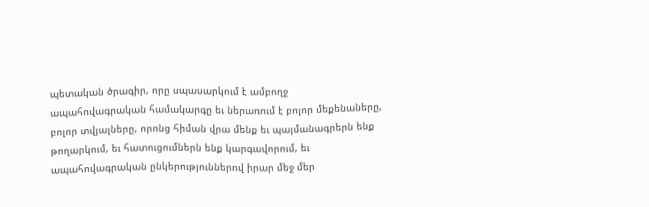պետական ծրագիր, որը սպասարկում է ամբողջ ապահովագրական համակարգը եւ ներառում է բոլոր մեքենաները, բոլոր տվյալները, որոնց հիման վրա մենք եւ պայմանագրերն ենք թողարկում, եւ հատուցումներն ենք կարգավորում, եւ ապահովագրական ընկերություններով իրար մեջ մեր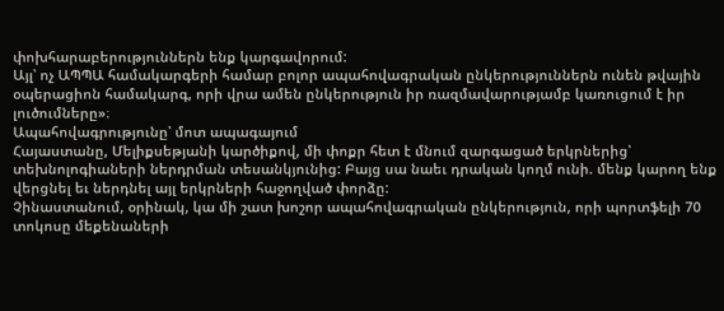փոխհարաբերություններն ենք կարգավորում:
Այլ՝ ոչ ԱՊՊԱ համակարգերի համար բոլոր ապահովագրական ընկերություններն ունեն թվային օպերացիոն համակարգ, որի վրա ամեն ընկերություն իր ռազմավարությամբ կառուցում է իր լուծումները»։
Ապահովագրությունը՝ մոտ ապագայում
Հայաստանը, Մելիքսեթյանի կարծիքով, մի փոքր հետ է մնում զարգացած երկրներից՝ տեխնոլոգիաների ներդրման տեսանկյունից: Բայց սա նաեւ դրական կողմ ունի. մենք կարող ենք վերցնել եւ ներդնել այլ երկրների հաջողված փորձը:
Չինաստանում, օրինակ, կա մի շատ խոշոր ապահովագրական ընկերություն, որի պորտֆելի 70 տոկոսը մեքենաների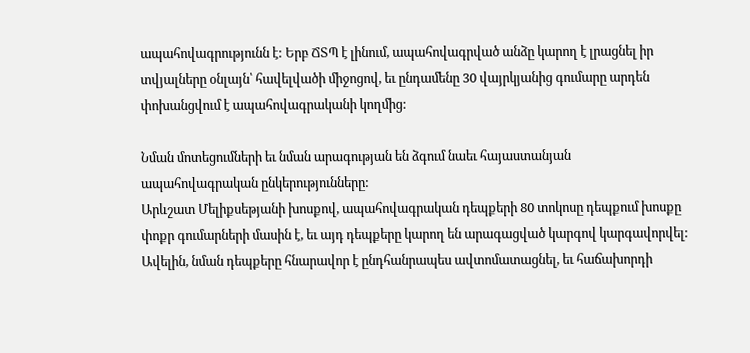ապահովագրությունն է: Երբ ՃՏՊ է լինում, ապահովագրված անձը կարող է լրացնել իր տվյալները օնլայն՝ հավելվածի միջոցով, եւ ընդամենը 30 վայրկյանից գումարը արդեն փոխանցվում է ապահովագրականի կողմից:

Նման մոտեցումների եւ նման արագության են ձգում նաեւ հայաստանյան ապահովագրական ընկերությունները:
Արևշատ Մելիքսեթյանի խոսքով, ապահովագրական դեպքերի 80 տոկոսը դեպքում խոսքը փոքր գումարների մասին է, եւ այդ դեպքերը կարող են արագացված կարգով կարգավորվել: Ավելին, նման դեպքերը հնարավոր է ընդհանրապես ավտոմատացնել, եւ հաճախորդի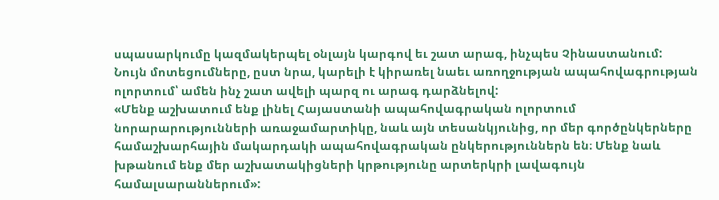սպասարկումը կազմակերպել օնլայն կարգով եւ շատ արագ, ինչպես Չինաստանում:
Նույն մոտեցումները, ըստ նրա, կարելի է կիրառել նաեւ առողջության ապահովագրության ոլորտում՝ ամեն ինչ շատ ավելի պարզ ու արագ դարձնելով:
«Մենք աշխատում ենք լինել Հայաստանի ապահովագրական ոլորտում նորարարությունների առաջամարտիկը, նաև այն տեսանկյունից, որ մեր գործընկերները համաշխարհային մակարդակի ապահովագրական ընկերություններն են։ Մենք նաև խթանում ենք մեր աշխատակիցների կրթությունը արտերկրի լավագույն համալսարաններում»: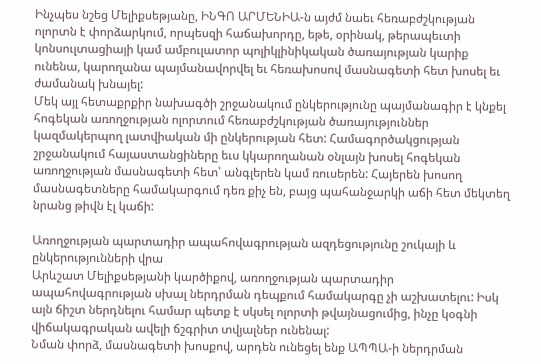Ինչպես նշեց Մելիքսեթյանը, ԻՆԳՈ ԱՐՄԵՆԻԱ-ն այժմ նաեւ հեռաբժշկության ոլորտն է փորձարկում, որպեսզի հաճախորդը, եթե, օրինակ, թերապեւտի կոնսուլտացիայի կամ ամբուլատոր պոլիկլինիկական ծառայության կարիք ունենա, կարողանա պայմանավորվել եւ հեռախոսով մասնագետի հետ խոսել եւ ժամանակ խնայել:
Մեկ այլ հետաքրքիր նախագծի շրջանակում ընկերությունը պայմանագիր է կնքել հոգեկան առողջության ոլորտում հեռաբժշկության ծառայություններ կազմակերպող լատվիական մի ընկերության հետ: Համագործակցության շրջանակում հայաստանցիները եւս կկարողանան օնլայն խոսել հոգեկան առողջության մասնագետի հետ՝ անգլերեն կամ ռուսերեն: Հայերեն խոսող մասնագետները համակարգում դեռ քիչ են, բայց պահանջարկի աճի հետ մեկտեղ նրանց թիվն էլ կաճի:

Առողջության պարտադիր ապահովագրության ազդեցությունը շուկայի և ընկերությունների վրա
Արևշատ Մելիքսեթյանի կարծիքով, առողջության պարտադիր ապահովագրության սխալ ներդրման դեպքում համակարգը չի աշխատելու: Իսկ այն ճիշտ ներդնելու համար պետք է սկսել ոլորտի թվայնացումից, ինչը կօգնի վիճակագրական ավելի ճշգրիտ տվյալներ ունենալ:
Նման փորձ, մասնագետի խոսքով, արդեն ունեցել ենք ԱՊՊԱ-ի ներդրման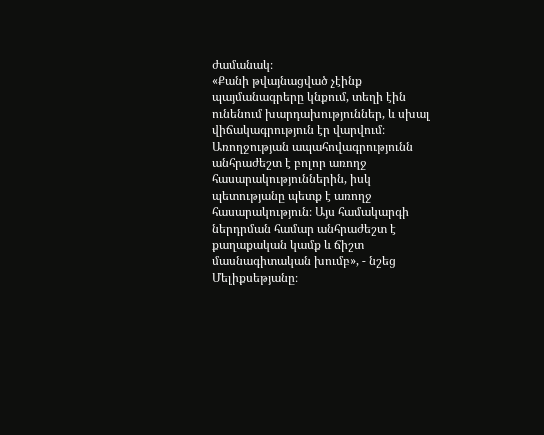ժամանակ։
«Քանի թվայնացված չէինք պայմանագրերը կնքում, տեղի էին ունենում խարդախություններ, և սխալ վիճակագրություն էր վարվում։ Առողջության ապահովագրությունն անհրաժեշտ է բոլոր առողջ հասարակություններին, իսկ պետությանը պետք է առողջ հասարակություն։ Այս համակարգի ներդրման համար անհրաժեշտ է քաղաքական կամք և ճիշտ մասնագիտական խումբ», - նշեց Մելիքսեթյանը։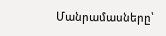Մանրամասները՝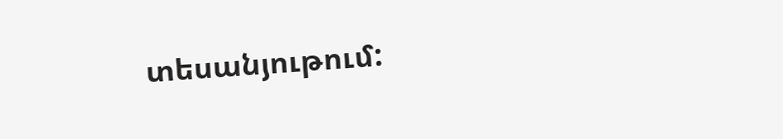տեսանյութում: